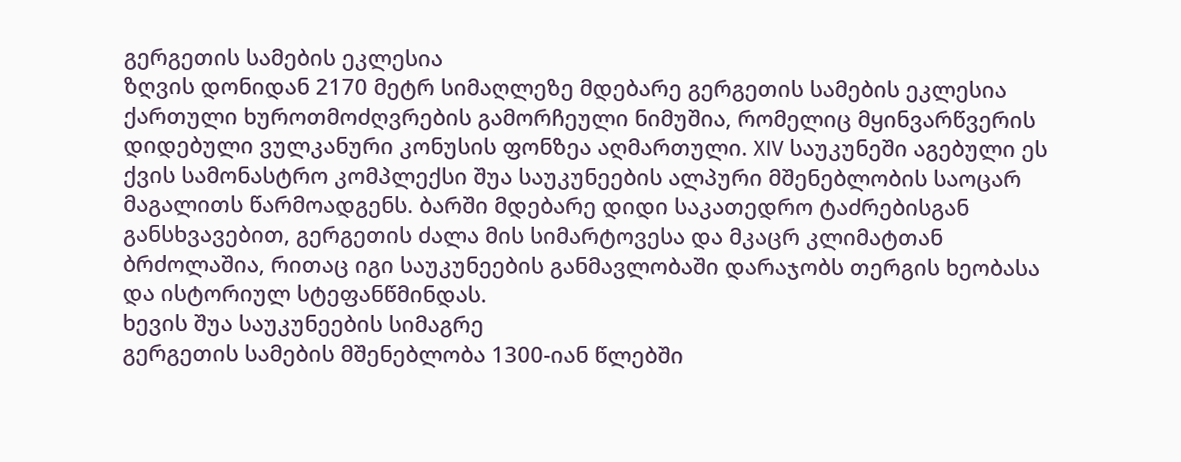გერგეთის სამების ეკლესია
ზღვის დონიდან 2170 მეტრ სიმაღლეზე მდებარე გერგეთის სამების ეკლესია ქართული ხუროთმოძღვრების გამორჩეული ნიმუშია, რომელიც მყინვარწვერის დიდებული ვულკანური კონუსის ფონზეა აღმართული. XIV საუკუნეში აგებული ეს ქვის სამონასტრო კომპლექსი შუა საუკუნეების ალპური მშენებლობის საოცარ მაგალითს წარმოადგენს. ბარში მდებარე დიდი საკათედრო ტაძრებისგან განსხვავებით, გერგეთის ძალა მის სიმარტოვესა და მკაცრ კლიმატთან ბრძოლაშია, რითაც იგი საუკუნეების განმავლობაში დარაჯობს თერგის ხეობასა და ისტორიულ სტეფანწმინდას.
ხევის შუა საუკუნეების სიმაგრე
გერგეთის სამების მშენებლობა 1300-იან წლებში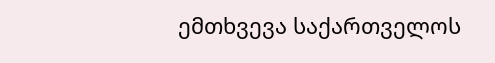ემთხვევა საქართველოს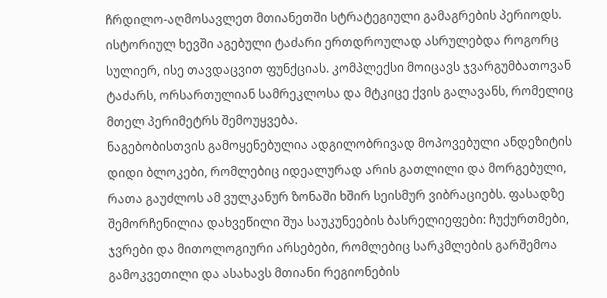ჩრდილო-აღმოსავლეთ მთიანეთში სტრატეგიული გამაგრების პერიოდს. ისტორიულ ხევში აგებული ტაძარი ერთდროულად ასრულებდა როგორც სულიერ, ისე თავდაცვით ფუნქციას. კომპლექსი მოიცავს ჯვარგუმბათოვან ტაძარს, ორსართულიან სამრეკლოსა და მტკიცე ქვის გალავანს, რომელიც მთელ პერიმეტრს შემოუყვება.
ნაგებობისთვის გამოყენებულია ადგილობრივად მოპოვებული ანდეზიტის დიდი ბლოკები, რომლებიც იდეალურად არის გათლილი და მორგებული, რათა გაუძლოს ამ ვულკანურ ზონაში ხშირ სეისმურ ვიბრაციებს. ფასადზე შემორჩენილია დახვეწილი შუა საუკუნეების ბასრელიეფები: ჩუქურთმები, ჯვრები და მითოლოგიური არსებები, რომლებიც სარკმლების გარშემოა გამოკვეთილი და ასახავს მთიანი რეგიონების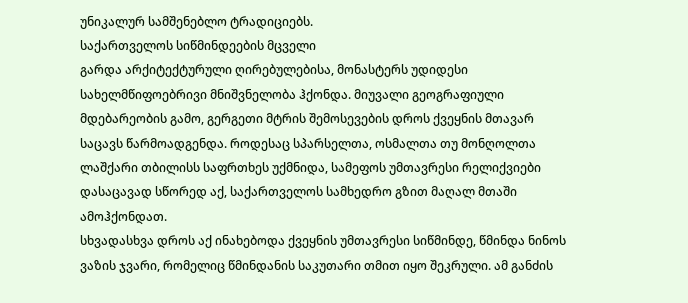უნიკალურ სამშენებლო ტრადიციებს.
საქართველოს სიწმინდეების მცველი
გარდა არქიტექტურული ღირებულებისა, მონასტერს უდიდესი სახელმწიფოებრივი მნიშვნელობა ჰქონდა. მიუვალი გეოგრაფიული მდებარეობის გამო, გერგეთი მტრის შემოსევების დროს ქვეყნის მთავარ საცავს წარმოადგენდა. როდესაც სპარსელთა, ოსმალთა თუ მონღოლთა ლაშქარი თბილისს საფრთხეს უქმნიდა, სამეფოს უმთავრესი რელიქვიები დასაცავად სწორედ აქ, საქართველოს სამხედრო გზით მაღალ მთაში ამოჰქონდათ.
სხვადასხვა დროს აქ ინახებოდა ქვეყნის უმთავრესი სიწმინდე, წმინდა ნინოს ვაზის ჯვარი, რომელიც წმინდანის საკუთარი თმით იყო შეკრული. ამ განძის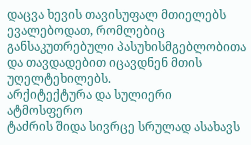დაცვა ხევის თავისუფალ მთიელებს ევალებოდათ, რომლებიც განსაკუთრებული პასუხისმგებლობითა და თავდადებით იცავდნენ მთის უღელტეხილებს.
არქიტექტურა და სულიერი ატმოსფერო
ტაძრის შიდა სივრცე სრულად ასახავს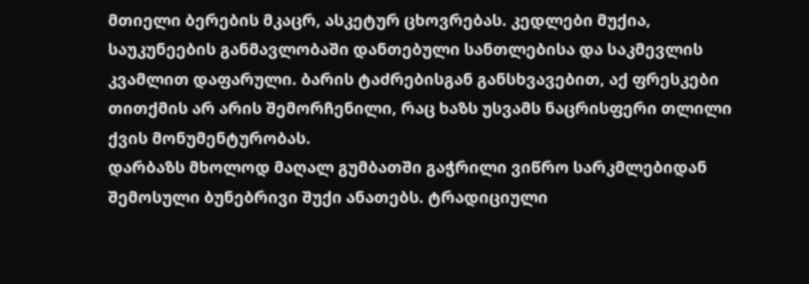მთიელი ბერების მკაცრ, ასკეტურ ცხოვრებას. კედლები მუქია, საუკუნეების განმავლობაში დანთებული სანთლებისა და საკმევლის კვამლით დაფარული. ბარის ტაძრებისგან განსხვავებით, აქ ფრესკები თითქმის არ არის შემორჩენილი, რაც ხაზს უსვამს ნაცრისფერი თლილი ქვის მონუმენტურობას.
დარბაზს მხოლოდ მაღალ გუმბათში გაჭრილი ვიწრო სარკმლებიდან შემოსული ბუნებრივი შუქი ანათებს. ტრადიციული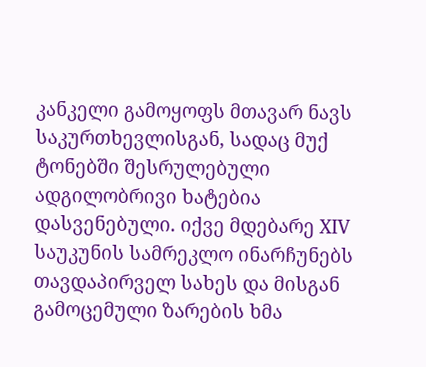კანკელი გამოყოფს მთავარ ნავს საკურთხევლისგან, სადაც მუქ ტონებში შესრულებული ადგილობრივი ხატებია დასვენებული. იქვე მდებარე XIV საუკუნის სამრეკლო ინარჩუნებს თავდაპირველ სახეს და მისგან გამოცემული ზარების ხმა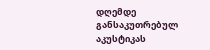დღემდე განსაკუთრებულ აკუსტიკას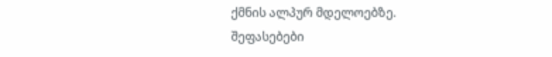ქმნის ალპურ მდელოებზე.
შეფასებები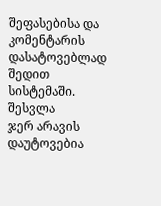შეფასებისა და კომენტარის დასატოვებლად შედით სისტემაში. შესვლა
ჯერ არავის დაუტოვებია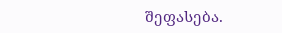შეფასება.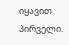იყავით პირველი.